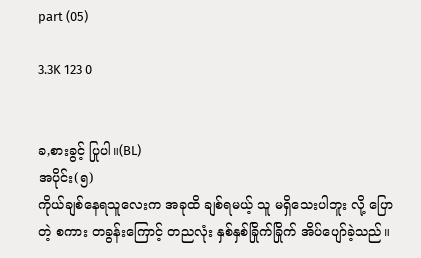part (05)

3.3K 123 0


ခ,စားခွင့် ပြုပါ။(BL)
အပိုင်း(၅)
ကိုယ်ချစ်နေရသူလေးက အခုထိ ချစ်ရမယ့် သူ မရှိသေးပါဘူး လို့ ပြောတဲ့ စကား တခွန်းကြောင့် တညလုံး နှစ်နှစ်ခြိုက်ခြိုက် အိပ်ပျော်ခဲ့သည်။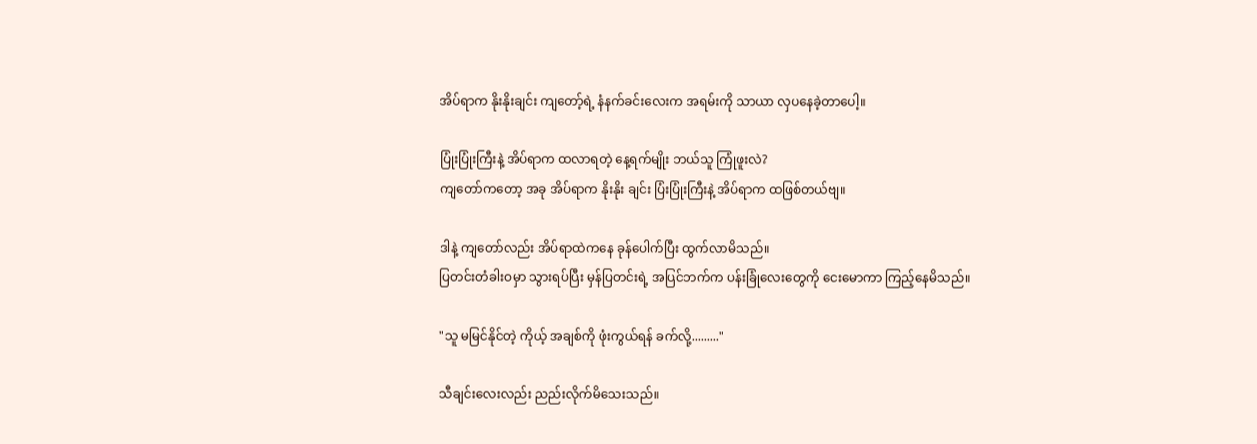အိပ်ရာက နိုးနိုးချင်း ကျတော့်ရဲ့ နံနက်ခင်းလေးက အရမ်းကို သာယာ လှပနေခဲ့တာပေါ့။

ပြုံးပြုံးကြီးနဲ့ အိပ်ရာက ထလာရတဲ့ နေ့ရက်မျိုး ဘယ်သူ ကြုံဖူးလဲ?
ကျတော်ကတော့ အခု အိပ်ရာက နိုးနိုး ချင်း ပြံးပြုံးကြီးနဲ့ အိပ်ရာက ထဖြစ်တယ်ဗျ။

ဒါနဲ့ ကျတော်လည်း အိပ်ရာထဲကနေ ခုန်ပေါက်ပြီး ထွက်လာမိသည်။
ပြတင်းတံခါးဝမှာ သွားရပ်ပြီး မှန်ပြတင်းရဲ့ အပြင်ဘက်က ပန်းခြုံလေးတွေကို ငေးမောကာ ကြည့်နေမိသည်။

"သူ မမြင်နိုင်တဲ့ ကိုယ့် အချစ်ကို ဖုံးကွယ်ရန် ခက်လို့........."

သီချင်းလေးလည်း ညည်းလိုက်မိသေးသည်။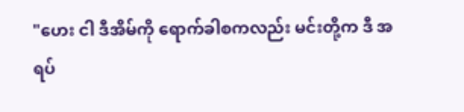"ဟေး ငါ ဒီအိမ်ကို ရောက်ခါစကလည်း မင်းတို့က ဒီ အရပ်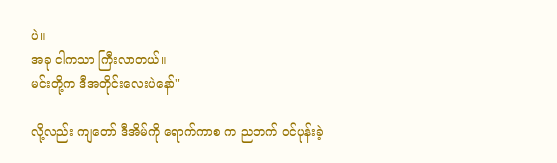ပဲ။
အခု ငါကသာ ကြီးလာတယ်။
မင်းတို့က ဒီအတိုင်းလေးပဲနော်"

လို့လည်း ကျတော် ဒီအိမ်ကို ရောက်ကာစ က ညဘက် ဝင်ပုန်းခဲ့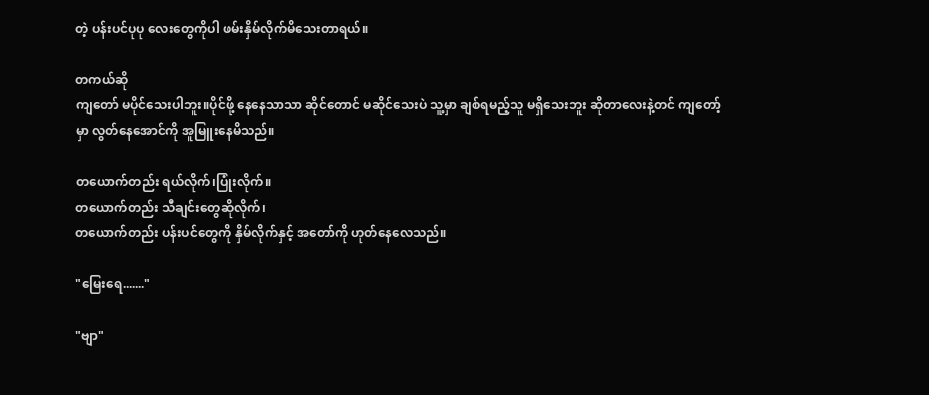တဲ့ ပန်းပင်ပုပု လေးတွေကိုပါ ဖမ်းနှိမ်လိုက်မိသေးတာရယ်။

တကယ်ဆို
ကျတော် မပိုင်သေးပါဘူး။ပိုင်ဖို့ နေနေသာသာ ဆိုင်တောင် မဆိုင်သေးပဲ သူ့မှာ ချစ်ရမည့်သူ မရှိသေးဘူး ဆိုတာလေးနဲ့တင် ကျတော့်မှာ လွတ်နေအောင်ကို အူမြူးနေမိသည်။

တယောက်တည်း ရယ်လိုက်၊ပြုံးလိုက်။
တယောက်တည်း သီချင်းတွေဆိုလိုက်၊
တယောက်တည်း ပန်းပင်တွေကို နှိမ်လိုက်နှင့် အတော်ကို ဟုတ်နေလေသည်။

"မြေးရေ......."

"ဗျာ"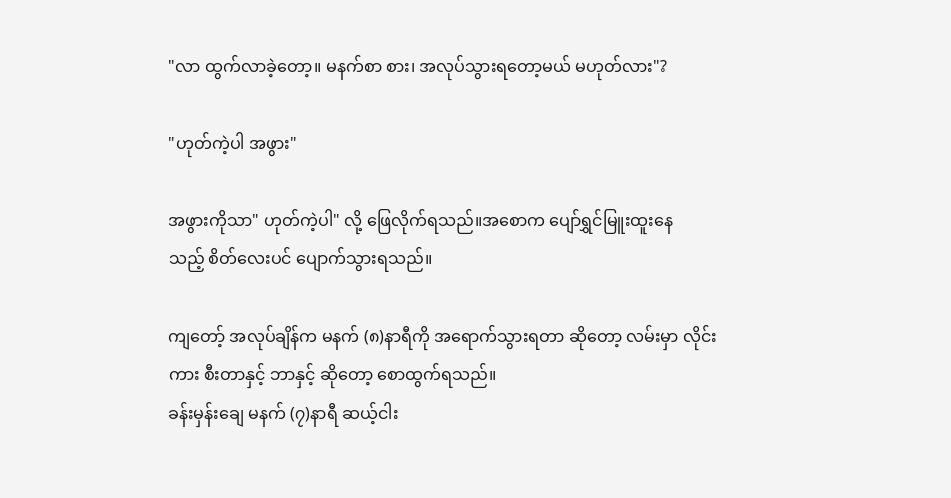"လာ ထွက်လာခဲ့တော့။ မနက်စာ စား၊ အလုပ်သွားရတော့မယ် မဟုတ်လား"?

"ဟုတ်ကဲ့ပါ အဖွား"

အဖွားကိုသာ" ဟုတ်ကဲ့ပါ" လို့ ဖြေလိုက်ရသည်။အစောက ပျော်ရွှင်မြူးထူးနေ
သည့် စိတ်လေးပင် ပျောက်သွားရသည်။

ကျတော့် အလုပ်ချိန်က မနက် (၈)နာရီကို အရောက်သွားရတာ ဆိုတော့ လမ်းမှာ လိုင်းကား စီးတာနှင့် ဘာနှင့် ဆိုတော့ စောထွက်ရသည်။
ခန်းမှန်းချေ မနက် (၇)နာရီ ဆယ့်ငါး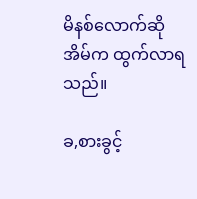မိနစ်လောက်ဆို အိမ်က ထွက်လာရသည်။

ခ,စားခွင့်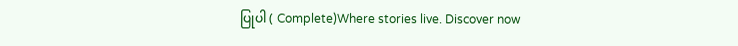ပြုပါ ( Complete)Where stories live. Discover now